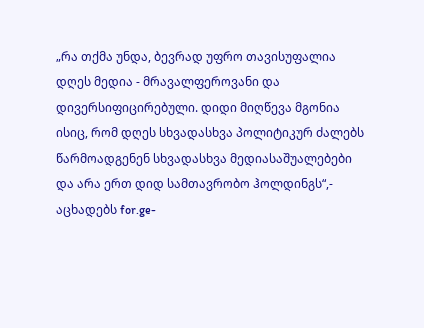„რა თქმა უნდა, ბევრად უფრო თავისუფალია დღეს მედია - მრავალფეროვანი და დივერსიფიცირებული. დიდი მიღწევა მგონია ისიც, რომ დღეს სხვადასხვა პოლიტიკურ ძალებს წარმოადგენენ სხვადასხვა მედიასაშუალებები და არა ერთ დიდ სამთავრობო ჰოლდინგს“,- აცხადებს for.ge-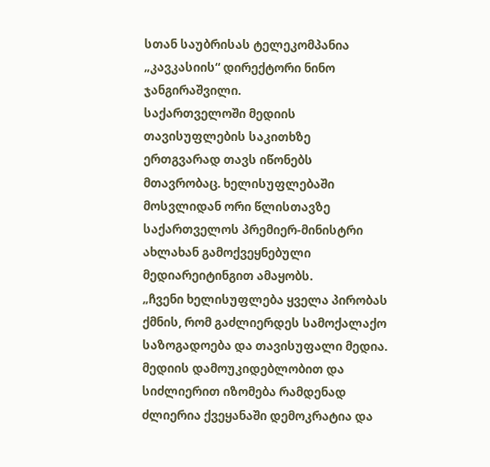სთან საუბრისას ტელეკომპანია „კავკასიის“ დირექტორი ნინო ჯანგირაშვილი.
საქართველოში მედიის თავისუფლების საკითხზე ერთგვარად თავს იწონებს მთავრობაც. ხელისუფლებაში მოსვლიდან ორი წლისთავზე საქართველოს პრემიერ-მინისტრი ახლახან გამოქვეყნებული მედიარეიტინგით ამაყობს.
„ჩვენი ხელისუფლება ყველა პირობას ქმნის, რომ გაძლიერდეს სამოქალაქო საზოგადოება და თავისუფალი მედია. მედიის დამოუკიდებლობით და სიძლიერით იზომება რამდენად ძლიერია ქვეყანაში დემოკრატია და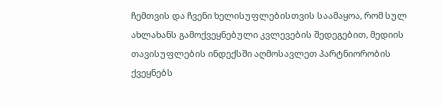ჩემთვის და ჩვენი ხელისუფლებისთვის საამაყოა, რომ სულ ახლახანს გამოქვეყნებული კვლევების შედეგებით, მედიის თავისუფლების ინდექსში აღმოსავლეთ პარტნიორობის ქვეყნებს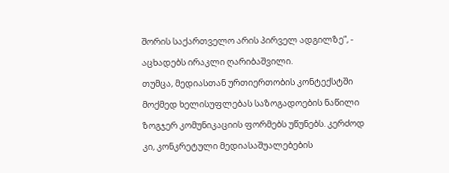შორის საქართველო არის პირველ ადგილზე“, - აცხადებს ირაკლი ღარიბაშვილი.
თუმცა, მედიასთან ურთიერთობის კონტექსტში მოქმედ ხელისუფლებას საზოგადოების ნაწილი ზოგჯერ კომუნიკაციის ფორმებს უწუნებს. კერძოდ კი, კონკრეტული მედიასაშუალებების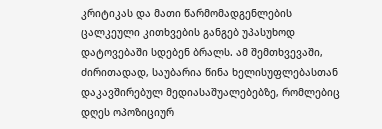კრიტიკას და მათი წარმომადგენლების ცალკეული კითხვების განგებ უპასუხოდ დატოვებაში სდებენ ბრალს. ამ შემთხვევაში, ძირითადად, საუბარია წინა ხელისუფლებასთან დაკავშირებულ მედიასაშუალებებზე, რომლებიც დღეს ოპოზიციურ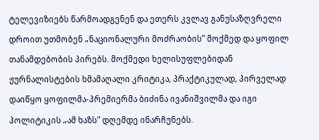ტელევიზიებს წარმოადგენენ და ეთერს კვლავ განუსაზღვრელი დროით უთმობენ „ნაციონალური მოძრაობის“ მოქმედ და ყოფილ თანამდებობის პირებს. მოქმედი ხელისუფლებიდან ჟურნალისტების ხმამაღალი კრიტიკა, პრაქტიკულად, პირველად დაიწყო ყოფილმა-პრემიერმა ბიძინა ივანიშვილმა და იგი პოლიტიკის „ამ ხაზს“ დღემდე ინარჩუნებს.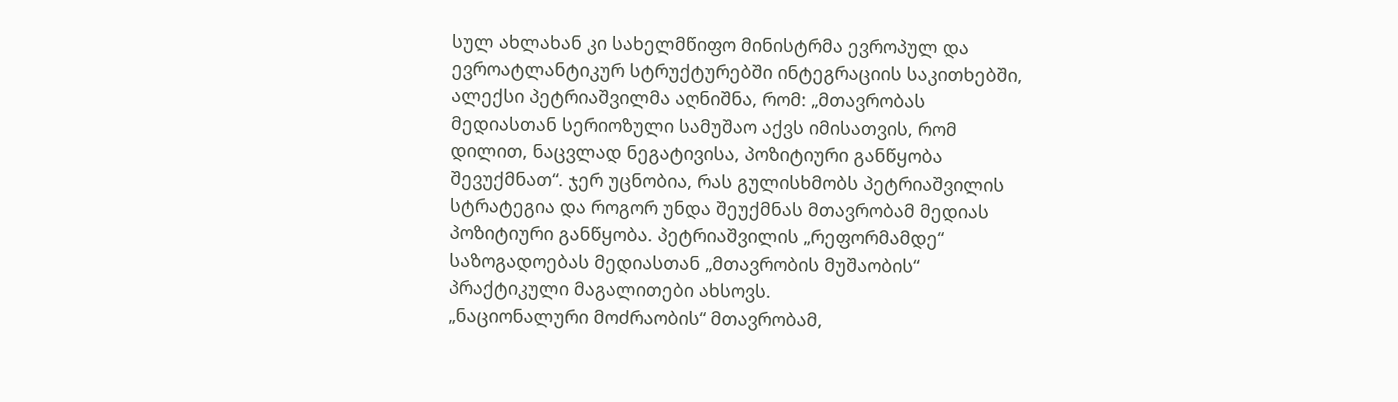სულ ახლახან კი სახელმწიფო მინისტრმა ევროპულ და ევროატლანტიკურ სტრუქტურებში ინტეგრაციის საკითხებში, ალექსი პეტრიაშვილმა აღნიშნა, რომ: „მთავრობას მედიასთან სერიოზული სამუშაო აქვს იმისათვის, რომ დილით, ნაცვლად ნეგატივისა, პოზიტიური განწყობა შევუქმნათ“. ჯერ უცნობია, რას გულისხმობს პეტრიაშვილის სტრატეგია და როგორ უნდა შეუქმნას მთავრობამ მედიას პოზიტიური განწყობა. პეტრიაშვილის „რეფორმამდე“ საზოგადოებას მედიასთან „მთავრობის მუშაობის“ პრაქტიკული მაგალითები ახსოვს.
„ნაციონალური მოძრაობის“ მთავრობამ,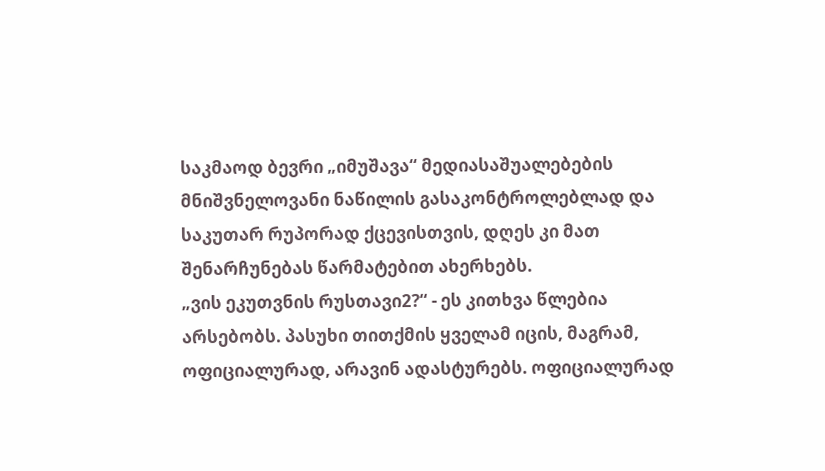საკმაოდ ბევრი „იმუშავა“ მედიასაშუალებების მნიშვნელოვანი ნაწილის გასაკონტროლებლად და საკუთარ რუპორად ქცევისთვის, დღეს კი მათ შენარჩუნებას წარმატებით ახერხებს.
„ვის ეკუთვნის რუსთავი2?“ - ეს კითხვა წლებია არსებობს. პასუხი თითქმის ყველამ იცის, მაგრამ, ოფიციალურად, არავინ ადასტურებს. ოფიციალურად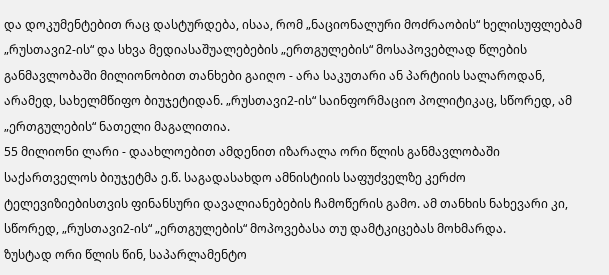და დოკუმენტებით რაც დასტურდება, ისაა, რომ „ნაციონალური მოძრაობის“ ხელისუფლებამ „რუსთავი2-ის“ და სხვა მედიასაშუალებების „ერთგულების“ მოსაპოვებლად წლების განმავლობაში მილიონობით თანხები გაიღო - არა საკუთარი ან პარტიის სალაროდან, არამედ, სახელმწიფო ბიუჯეტიდან. „რუსთავი2-ის“ საინფორმაციო პოლიტიკაც, სწორედ, ამ „ერთგულების“ ნათელი მაგალითია.
55 მილიონი ლარი - დაახლოებით ამდენით იზარალა ორი წლის განმავლობაში საქართველოს ბიუჯეტმა ე.წ. საგადასახდო ამნისტიის საფუძველზე კერძო ტელევიზიებისთვის ფინანსური დავალიანებების ჩამოწერის გამო. ამ თანხის ნახევარი კი, სწორედ, „რუსთავი2-ის“ „ერთგულების“ მოპოვებასა თუ დამტკიცებას მოხმარდა.
ზუსტად ორი წლის წინ, საპარლამენტო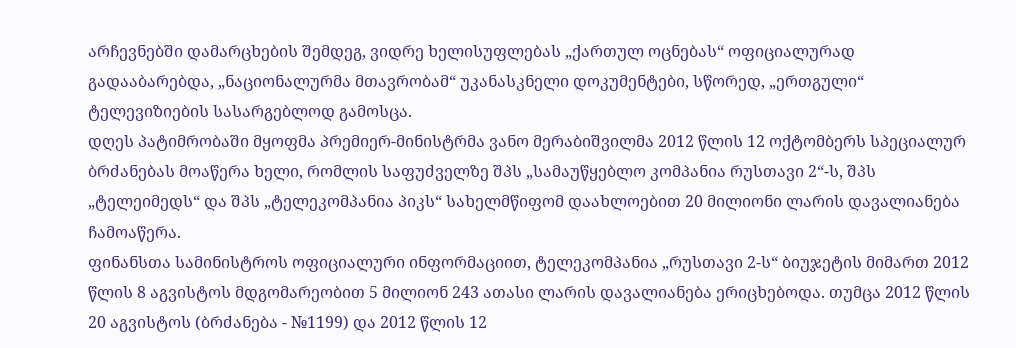არჩევნებში დამარცხების შემდეგ, ვიდრე ხელისუფლებას „ქართულ ოცნებას“ ოფიციალურად გადააბარებდა, „ნაციონალურმა მთავრობამ“ უკანასკნელი დოკუმენტები, სწორედ, „ერთგული“ ტელევიზიების სასარგებლოდ გამოსცა.
დღეს პატიმრობაში მყოფმა პრემიერ-მინისტრმა ვანო მერაბიშვილმა 2012 წლის 12 ოქტომბერს სპეციალურ ბრძანებას მოაწერა ხელი, რომლის საფუძველზე შპს „სამაუწყებლო კომპანია რუსთავი 2“-ს, შპს „ტელეიმედს“ და შპს „ტელეკომპანია პიკს“ სახელმწიფომ დაახლოებით 20 მილიონი ლარის დავალიანება ჩამოაწერა.
ფინანსთა სამინისტროს ოფიციალური ინფორმაციით, ტელეკომპანია „რუსთავი 2-ს“ ბიუჯეტის მიმართ 2012 წლის 8 აგვისტოს მდგომარეობით 5 მილიონ 243 ათასი ლარის დავალიანება ერიცხებოდა. თუმცა 2012 წლის 20 აგვისტოს (ბრძანება - №1199) და 2012 წლის 12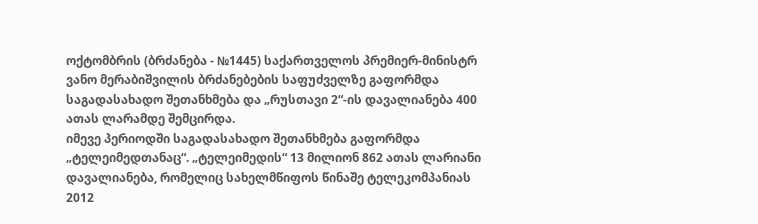ოქტომბრის (ბრძანება - №1445) საქართველოს პრემიერ-მინისტრ ვანო მერაბიშვილის ბრძანებების საფუძველზე გაფორმდა საგადასახადო შეთანხმება და „რუსთავი 2“-ის დავალიანება 400 ათას ლარამდე შემცირდა.
იმევე პერიოდში საგადასახადო შეთანხმება გაფორმდა „ტელეიმედთანაც“. „ტელეიმედის“ 13 მილიონ 862 ათას ლარიანი დავალიანება, რომელიც სახელმწიფოს წინაშე ტელეკომპანიას 2012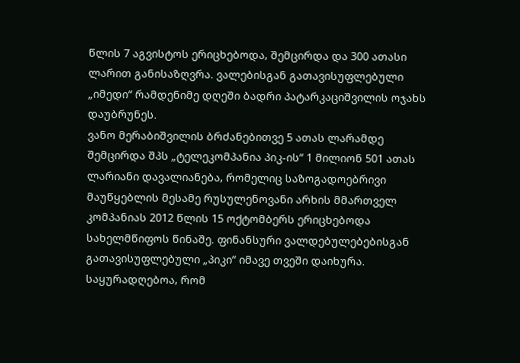წლის 7 აგვისტოს ერიცხებოდა, შემცირდა და 300 ათასი ლარით განისაზღვრა. ვალებისგან გათავისუფლებული „იმედი“ რამდენიმე დღეში ბადრი პატარკაციშვილის ოჯახს დაუბრუნეს.
ვანო მერაბიშვილის ბრძანებითვე 5 ათას ლარამდე შემცირდა შპს „ტელეკომპანია პიკ-ის“ 1 მილიონ 501 ათას ლარიანი დავალიანება, რომელიც საზოგადოებრივი მაუწყებლის მესამე რუსულენოვანი არხის მმართველ კომპანიას 2012 წლის 15 ოქტომბერს ერიცხებოდა სახელმწიფოს წინაშე. ფინანსური ვალდებულებებისგან გათავისუფლებული „პიკი“ იმავე თვეში დაიხურა.
საყურადღებოა, რომ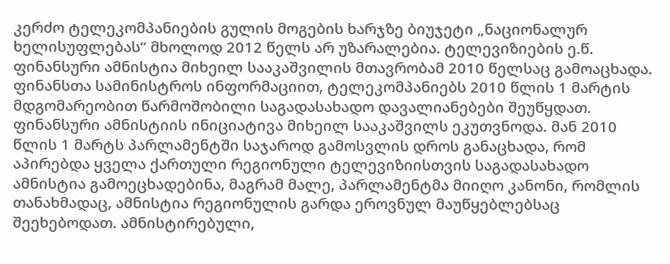კერძო ტელეკომპანიების გულის მოგების ხარჯზე ბიუჯეტი „ნაციონალურ ხელისუფლებას“ მხოლოდ 2012 წელს არ უზარალებია. ტელევიზიების ე.წ. ფინანსური ამნისტია მიხეილ სააკაშვილის მთავრობამ 2010 წელსაც გამოაცხადა.
ფინანსთა სამინისტროს ინფორმაციით, ტელეკომპანიებს 2010 წლის 1 მარტის მდგომარეობით წარმოშობილი საგადასახადო დავალიანებები შეუწყდათ. ფინანსური ამნისტიის ინიციატივა მიხეილ სააკაშვილს ეკუთვნოდა. მან 2010 წლის 1 მარტს პარლამენტში საჯაროდ გამოსვლის დროს განაცხადა, რომ აპირებდა ყველა ქართული რეგიონული ტელევიზიისთვის საგადასახადო ამნისტია გამოეცხადებინა, მაგრამ მალე, პარლამენტმა მიიღო კანონი, რომლის თანახმადაც, ამნისტია რეგიონულის გარდა ეროვნულ მაუწყებლებსაც შეეხებოდათ. ამნისტირებული,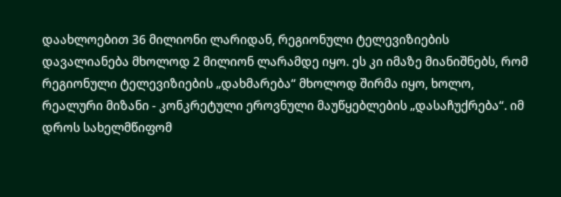დაახლოებით 36 მილიონი ლარიდან, რეგიონული ტელევიზიების დავალიანება მხოლოდ 2 მილიონ ლარამდე იყო. ეს კი იმაზე მიანიშნებს, რომ რეგიონული ტელევიზიების „დახმარება“ მხოლოდ შირმა იყო, ხოლო, რეალური მიზანი - კონკრეტული ეროვნული მაუწყებლების „დასაჩუქრება“. იმ დროს სახელმწიფომ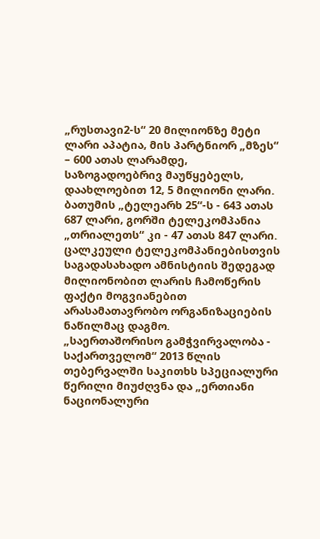„რუსთავი2-ს“ 20 მილიონზე მეტი ლარი აპატია, მის პარტნიორ „მზეს“ – 600 ათას ლარამდე, საზოგადოებრივ მაუწყებელს, დაახლოებით 12, 5 მილიონი ლარი. ბათუმის „ტელეარხ 25“-ს - 643 ათას 687 ლარი, გორში ტელეკომპანია „თრიალეთს“ კი - 47 ათას 847 ლარი.
ცალკეული ტელეკომპანიებისთვის საგადასახადო ამნისტიის შედეგად მილიონობით ლარის ჩამოწერის ფაქტი მოგვიანებით არასამათავრობო ორგანიზაციების ნაწილმაც დაგმო.
„საერთაშორისო გამჭვირვალობა - საქართველომ“ 2013 წლის თებერვალში საკითხს სპეციალური წერილი მიუძღვნა და „ერთიანი ნაციონალური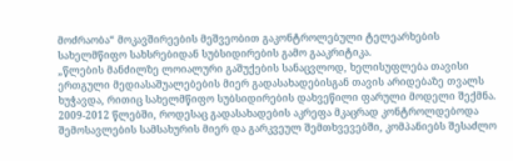მოძრაობა“ მოკავშირეების მეშვეობით გაკონტროლებული ტელეარხების სახელმწიფო სახსრებიდან სუბსიდირების გამო გააკრიტიკა.
„წლების მანძილზე ლოიალური გაშუქების სანაცვლოდ, ხელისუფლება თავისი ერთგული მედიასაშუალებების მიერ გადასახადებისგან თავის არიდებაზე თვალს ხუჭავდა, რითიც სახელმწიფო სუბსიდირების დახვეწილი ფარული მოდელი შექმნა. 2009-2012 წლებში, როდესაც გადასახადების აკრეფა მკაცრად კონტროლდებოდა შემოსავლების სამსახურის მიერ და გარკვეულ შემთხვევებში, კომპანიებს შესაძლო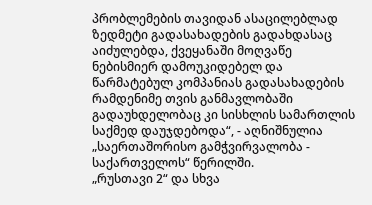პრობლემების თავიდან ასაცილებლად ზედმეტი გადასახადების გადახდასაც აიძულებდა, ქვეყანაში მოღვაწე ნებისმიერ დამოუკიდებელ და წარმატებულ კომპანიას გადასახადების რამდენიმე თვის განმავლობაში გადაუხდელობაც კი სისხლის სამართლის საქმედ დაუჯდებოდა“, - აღნიშნულია „საერთაშორისო გამჭვირვალობა - საქართველოს“ წერილში.
„რუსთავი 2“ და სხვა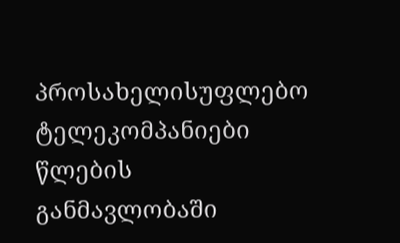პროსახელისუფლებო ტელეკომპანიები წლების განმავლობაში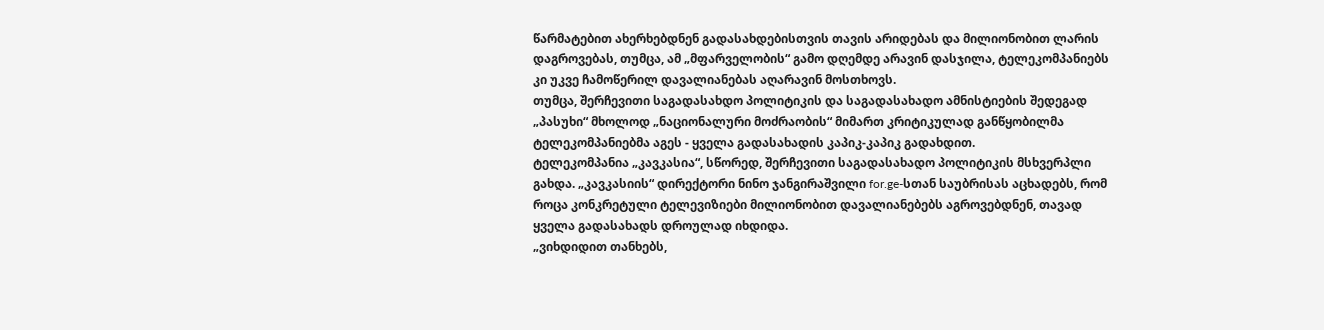წარმატებით ახერხებდნენ გადასახდებისთვის თავის არიდებას და მილიონობით ლარის დაგროვებას, თუმცა, ამ „მფარველობის“ გამო დღემდე არავინ დასჯილა, ტელეკომპანიებს კი უკვე ჩამოწერილ დავალიანებას აღარავინ მოსთხოვს.
თუმცა, შერჩევითი საგადასახდო პოლიტიკის და საგადასახადო ამნისტიების შედეგად „პასუხი“ მხოლოდ „ნაციონალური მოძრაობის“ მიმართ კრიტიკულად განწყობილმა ტელეკომპანიებმა აგეს - ყველა გადასახადის კაპიკ-კაპიკ გადახდით.
ტელეკომპანია „კავკასია“, სწორედ, შერჩევითი საგადასახადო პოლიტიკის მსხვერპლი გახდა. „კავკასიის“ დირექტორი ნინო ჯანგირაშვილი for.ge-სთან საუბრისას აცხადებს, რომ როცა კონკრეტული ტელევიზიები მილიონობით დავალიანებებს აგროვებდნენ, თავად ყველა გადასახადს დროულად იხდიდა.
„ვიხდიდით თანხებს,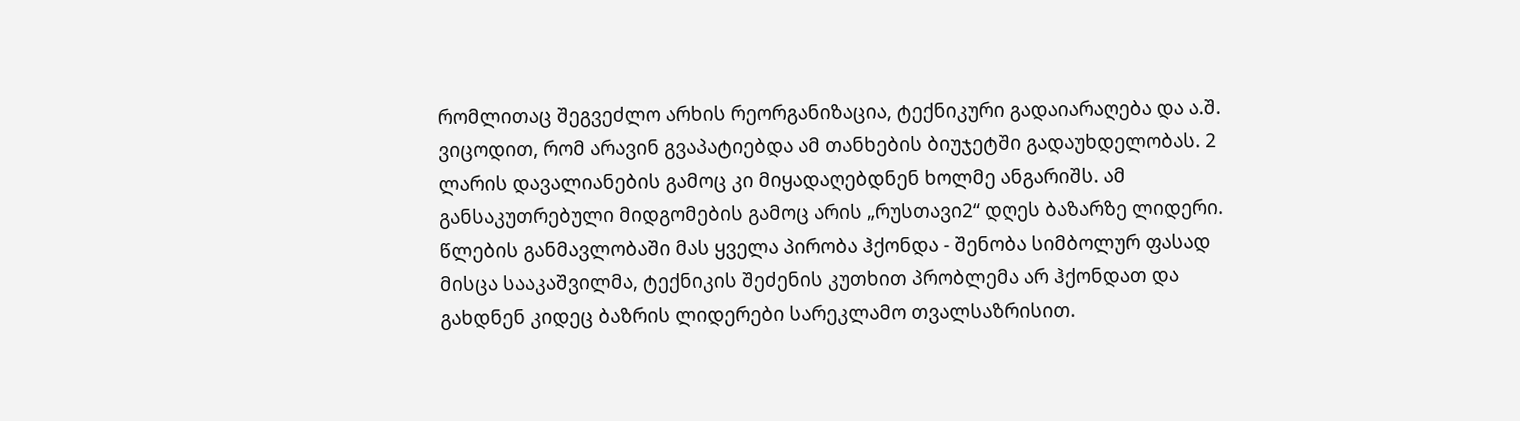რომლითაც შეგვეძლო არხის რეორგანიზაცია, ტექნიკური გადაიარაღება და ა.შ. ვიცოდით, რომ არავინ გვაპატიებდა ამ თანხების ბიუჯეტში გადაუხდელობას. 2 ლარის დავალიანების გამოც კი მიყადაღებდნენ ხოლმე ანგარიშს. ამ განსაკუთრებული მიდგომების გამოც არის „რუსთავი2“ დღეს ბაზარზე ლიდერი. წლების განმავლობაში მას ყველა პირობა ჰქონდა - შენობა სიმბოლურ ფასად მისცა სააკაშვილმა, ტექნიკის შეძენის კუთხით პრობლემა არ ჰქონდათ და გახდნენ კიდეც ბაზრის ლიდერები სარეკლამო თვალსაზრისით.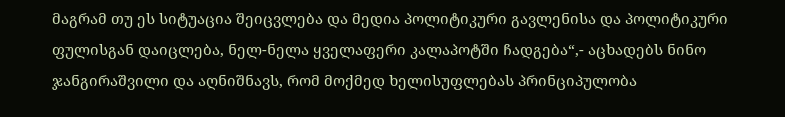მაგრამ თუ ეს სიტუაცია შეიცვლება და მედია პოლიტიკური გავლენისა და პოლიტიკური ფულისგან დაიცლება, ნელ-ნელა ყველაფერი კალაპოტში ჩადგება“,- აცხადებს ნინო ჯანგირაშვილი და აღნიშნავს, რომ მოქმედ ხელისუფლებას პრინციპულობა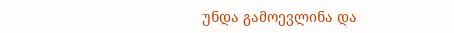უნდა გამოევლინა და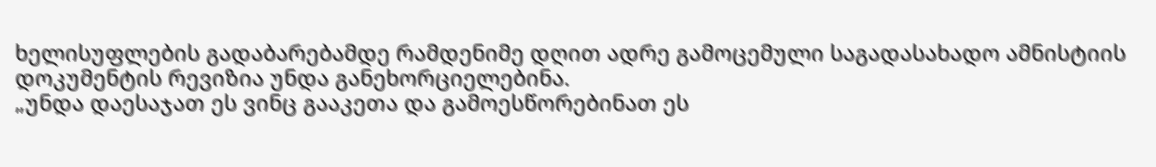ხელისუფლების გადაბარებამდე რამდენიმე დღით ადრე გამოცემული საგადასახადო ამნისტიის დოკუმენტის რევიზია უნდა განეხორციელებინა.
„უნდა დაესაჯათ ეს ვინც გააკეთა და გამოესწორებინათ ეს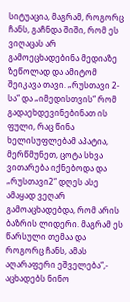სიტუაცია, მაგრამ, როგორც ჩანს, გაჩნდა შიში, რომ ეს ვიღაცას არ გამოეცხადებინა მედიაზე ზეწოლად და ამიტომ შეიკავა თავი. „რუსთავი 2-სა“ და „იმედისთვის“ რომ გადაეხდევინებინათ ის ფული, რაც წინა ხელისუფლებამ აპატია, მერწმუნეთ, ცოტა სხვა ვითარება იქნებოდა და „რუსთავი2“ დღეს ასე ამაყად ვეღარ გამოაცხადებდა, რომ არის ბაზრის ლიდერი. მაგრამ ეს წარსული თემაა და როგორც ჩანს, ამას აღარაფერი ეშველება“,- აცხადებს ნინო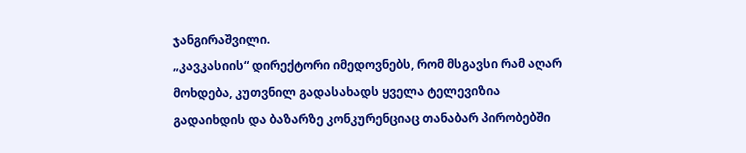ჯანგირაშვილი.
„კავკასიის“ დირექტორი იმედოვნებს, რომ მსგავსი რამ აღარ მოხდება, კუთვნილ გადასახადს ყველა ტელევიზია გადაიხდის და ბაზარზე კონკურენციაც თანაბარ პირობებში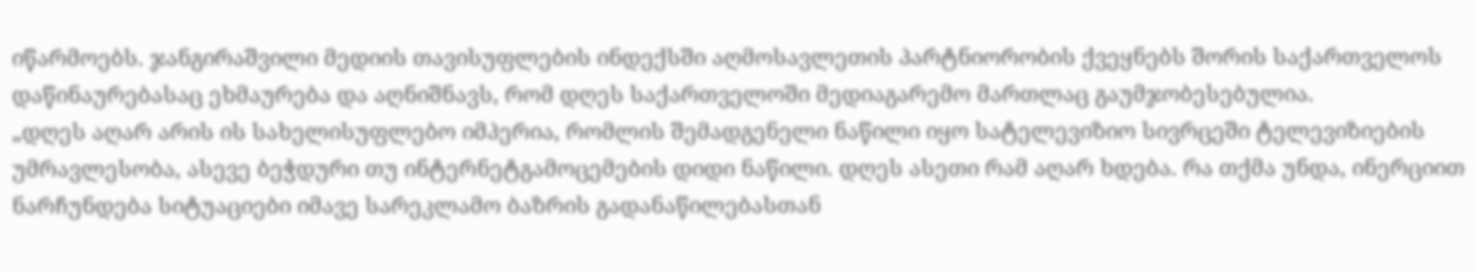იწარმოებს. ჯანგირაშვილი მედიის თავისუფლების ინდექსში აღმოსავლეთის პარტნიორობის ქვეყნებს შორის საქართველოს დაწინაურებასაც ეხმაურება და აღნიშნავს, რომ დღეს საქართველოში მედიაგარემო მართლაც გაუმჯობესებულია.
„დღეს აღარ არის ის სახელისუფლებო იმპერია, რომლის შემადგენელი ნაწილი იყო სატელევიზიო სივრცეში ტელევიზიების უმრავლესობა, ასევე ბეჭდური თუ ინტერნეტგამოცემების დიდი ნაწილი. დღეს ასეთი რამ აღარ ხდება. რა თქმა უნდა, ინერციით ნარჩუნდება სიტუაციები იმავე სარეკლამო ბაზრის გადანაწილებასთან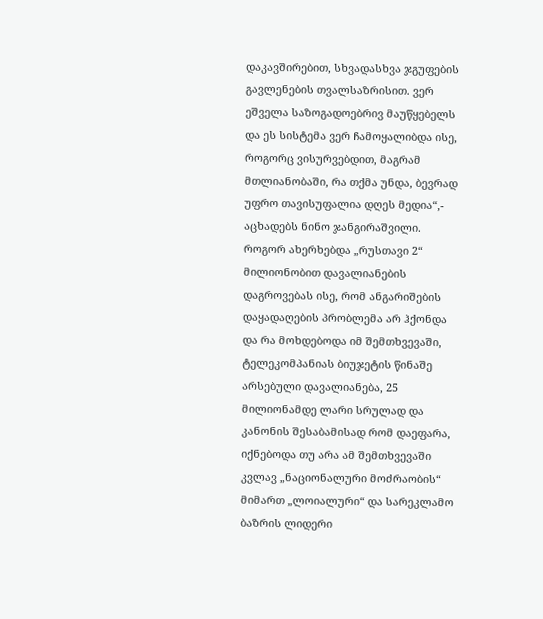დაკავშირებით, სხვადასხვა ჯგუფების გავლენების თვალსაზრისით. ვერ ეშველა საზოგადოებრივ მაუწყებელს და ეს სისტემა ვერ ჩამოყალიბდა ისე, როგორც ვისურვებდით, მაგრამ მთლიანობაში, რა თქმა უნდა, ბევრად უფრო თავისუფალია დღეს მედია“,- აცხადებს ნინო ჯანგირაშვილი.
როგორ ახერხებდა „რუსთავი 2“ მილიონობით დავალიანების დაგროვებას ისე, რომ ანგარიშების დაყადაღების პრობლემა არ ჰქონდა და რა მოხდებოდა იმ შემთხვევაში, ტელეკომპანიას ბიუჯეტის წინაშე არსებული დავალიანება, 25 მილიონამდე ლარი სრულად და კანონის შესაბამისად რომ დაეფარა, იქნებოდა თუ არა ამ შემთხვევაში კვლავ „ნაციონალური მოძრაობის“ მიმართ „ლოიალური“ და სარეკლამო ბაზრის ლიდერი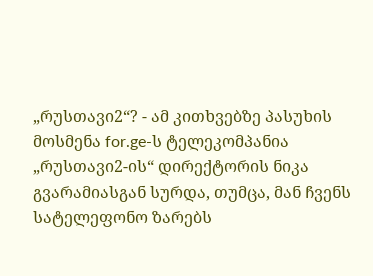„რუსთავი2“? - ამ კითხვებზე პასუხის მოსმენა for.ge-ს ტელეკომპანია „რუსთავი2-ის“ დირექტორის ნიკა გვარამიასგან სურდა, თუმცა, მან ჩვენს სატელეფონო ზარებს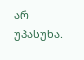არ უპასუხა.